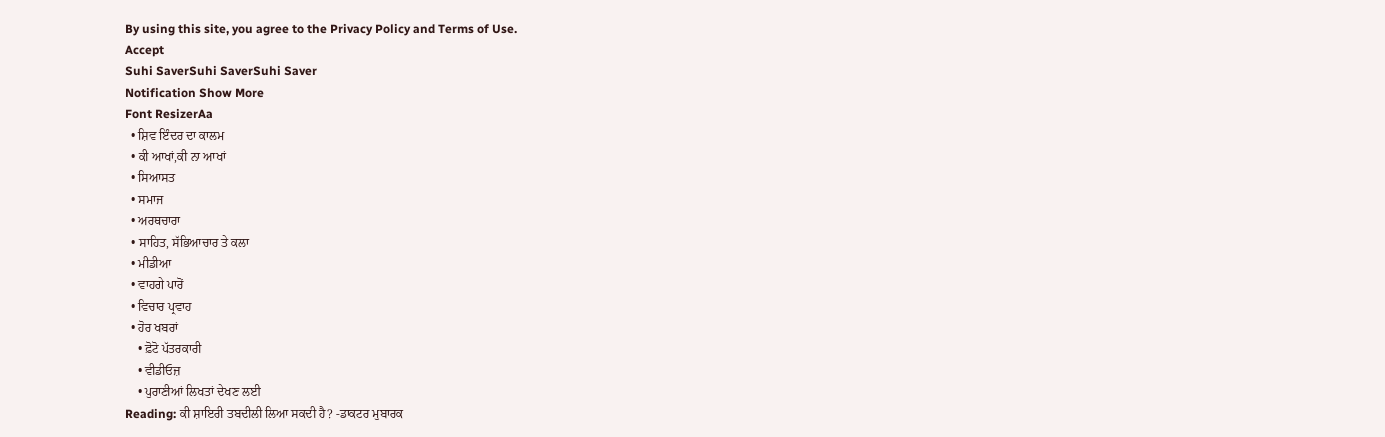By using this site, you agree to the Privacy Policy and Terms of Use.
Accept
Suhi SaverSuhi SaverSuhi Saver
Notification Show More
Font ResizerAa
  • ਸ਼ਿਵ ਇੰਦਰ ਦਾ ਕਾਲਮ
  • ਕੀ ਆਖਾਂ,ਕੀ ਨਾ ਆਖਾਂ
  • ਸਿਆਸਤ
  • ਸਮਾਜ
  • ਅਰਥਚਾਰਾ
  • ਸਾਹਿਤ, ਸੱਭਿਆਚਾਰ ਤੇ ਕਲਾ
  • ਮੀਡੀਆ
  • ਵਾਹਗੇ ਪਾਰੋਂ
  • ਵਿਚਾਰ ਪ੍ਰਵਾਹ
  • ਹੋਰ ਖਬਰਾਂ
    • ਫ਼ੋਟੋ ਪੱਤਰਕਾਰੀ
    • ਵੀਡੀਓਜ਼
    • ਪੁਰਾਣੀਆਂ ਲਿਖਤਾਂ ਦੇਖਣ ਲਈ
Reading: ਕੀ ਸ਼ਾਇਰੀ ਤਬਦੀਲੀ ਲਿਆ ਸਕਦੀ ਹੈ? -ਡਾਕਟਰ ਮੁਬਾਰਕ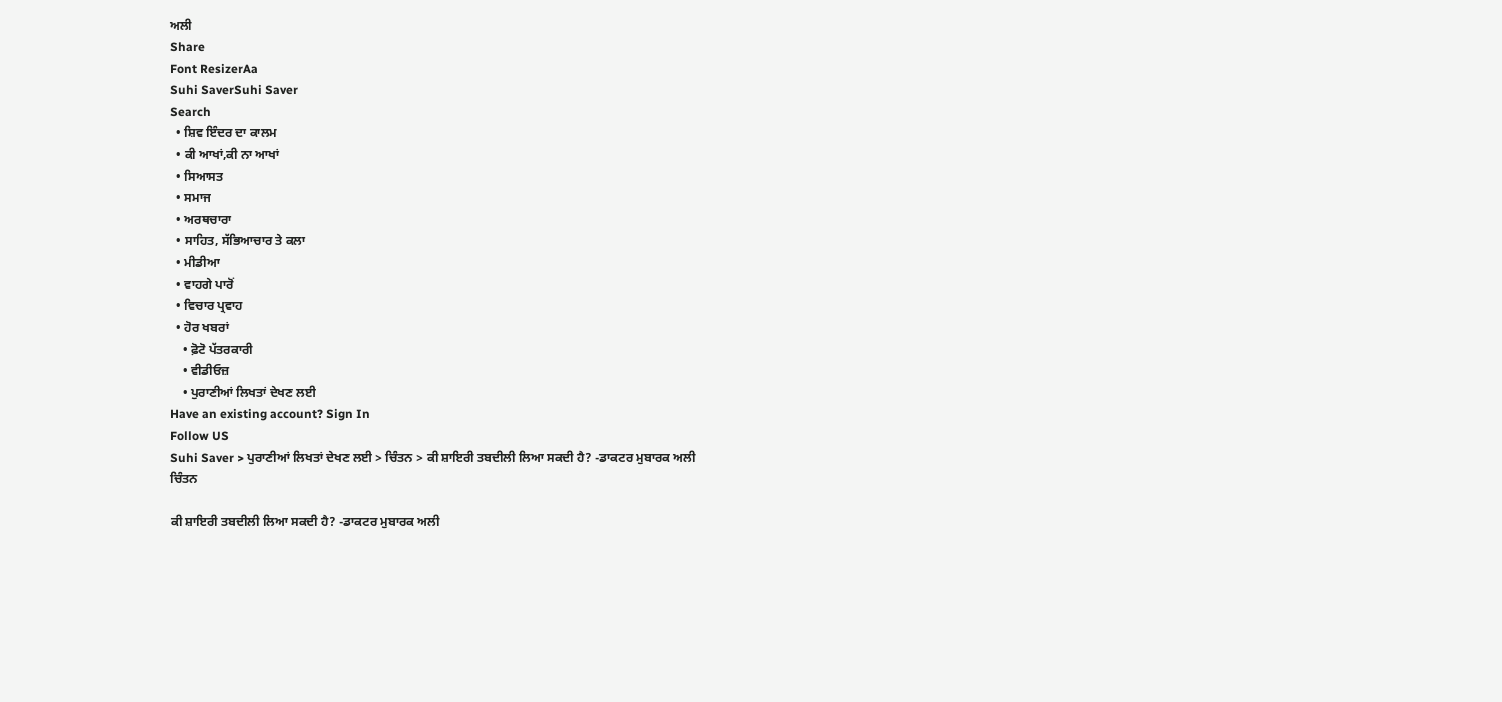ਅਲੀ
Share
Font ResizerAa
Suhi SaverSuhi Saver
Search
  • ਸ਼ਿਵ ਇੰਦਰ ਦਾ ਕਾਲਮ
  • ਕੀ ਆਖਾਂ,ਕੀ ਨਾ ਆਖਾਂ
  • ਸਿਆਸਤ
  • ਸਮਾਜ
  • ਅਰਥਚਾਰਾ
  • ਸਾਹਿਤ, ਸੱਭਿਆਚਾਰ ਤੇ ਕਲਾ
  • ਮੀਡੀਆ
  • ਵਾਹਗੇ ਪਾਰੋਂ
  • ਵਿਚਾਰ ਪ੍ਰਵਾਹ
  • ਹੋਰ ਖਬਰਾਂ
    • ਫ਼ੋਟੋ ਪੱਤਰਕਾਰੀ
    • ਵੀਡੀਓਜ਼
    • ਪੁਰਾਣੀਆਂ ਲਿਖਤਾਂ ਦੇਖਣ ਲਈ
Have an existing account? Sign In
Follow US
Suhi Saver > ਪੁਰਾਣੀਆਂ ਲਿਖਤਾਂ ਦੇਖਣ ਲਈ > ਚਿੰਤਨ > ਕੀ ਸ਼ਾਇਰੀ ਤਬਦੀਲੀ ਲਿਆ ਸਕਦੀ ਹੈ? -ਡਾਕਟਰ ਮੁਬਾਰਕ ਅਲੀ
ਚਿੰਤਨ

ਕੀ ਸ਼ਾਇਰੀ ਤਬਦੀਲੀ ਲਿਆ ਸਕਦੀ ਹੈ? -ਡਾਕਟਰ ਮੁਬਾਰਕ ਅਲੀ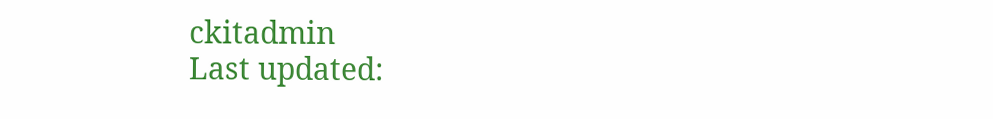ckitadmin
Last updated: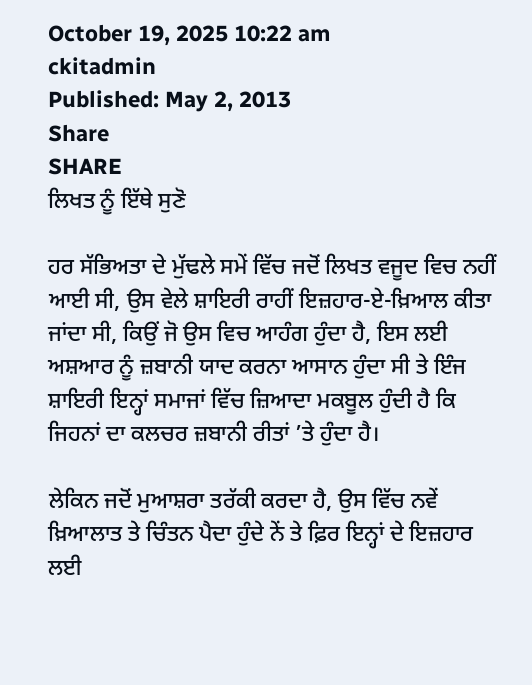October 19, 2025 10:22 am
ckitadmin
Published: May 2, 2013
Share
SHARE
ਲਿਖਤ ਨੂੰ ਇੱਥੇ ਸੁਣੋ

ਹਰ ਸੱਭਿਅਤਾ ਦੇ ਮੁੱਢਲੇ ਸਮੇਂ ਵਿੱਚ ਜਦੋਂ ਲਿਖਤ ਵਜੂਦ ਵਿਚ ਨਹੀਂ ਆਈ ਸੀ, ਉਸ ਵੇਲੇ ਸ਼ਾਇਰੀ ਰਾਹੀਂ ਇਜ਼ਹਾਰ-ਏ-ਖ਼ਿਆਲ ਕੀਤਾ ਜਾਂਦਾ ਸੀ, ਕਿਉਂ ਜੋ ਉਸ ਵਿਚ ਆਹੰਗ ਹੁੰਦਾ ਹੈ, ਇਸ ਲਈ ਅਸ਼ਆਰ ਨੂੰ ਜ਼ਬਾਨੀ ਯਾਦ ਕਰਨਾ ਆਸਾਨ ਹੁੰਦਾ ਸੀ ਤੇ ਇੰਜ ਸ਼ਾਇਰੀ ਇਨ੍ਹਾਂ ਸਮਾਜਾਂ ਵਿੱਚ ਜ਼ਿਆਦਾ ਮਕਬੂਲ ਹੁੰਦੀ ਹੈ ਕਿ ਜਿਹਨਾਂ ਦਾ ਕਲਚਰ ਜ਼ਬਾਨੀ ਰੀਤਾਂ ’ਤੇ ਹੁੰਦਾ ਹੈ।

ਲੇਕਿਨ ਜਦੋਂ ਮੁਆਸ਼ਰਾ ਤਰੱਕੀ ਕਰਦਾ ਹੈ, ਉਸ ਵਿੱਚ ਨਵੇਂ ਖ਼ਿਆਲਾਤ ਤੇ ਚਿੰਤਨ ਪੈਦਾ ਹੁੰਦੇ ਨੇਂ ਤੇ ਫ਼ਿਰ ਇਨ੍ਹਾਂ ਦੇ ਇਜ਼ਹਾਰ ਲਈ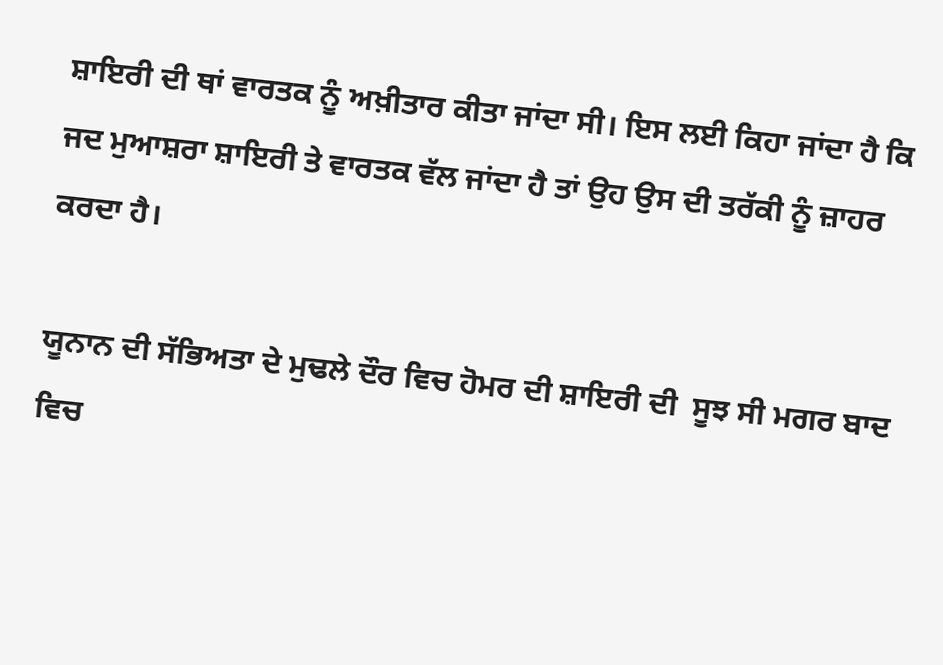ਸ਼ਾਇਰੀ ਦੀ ਥਾਂ ਵਾਰਤਕ ਨੂੰ ਅਖ਼ੀਤਾਰ ਕੀਤਾ ਜਾਂਦਾ ਸੀ। ਇਸ ਲਈ ਕਿਹਾ ਜਾਂਦਾ ਹੈ ਕਿ ਜਦ ਮੁਆਸ਼ਰਾ ਸ਼ਾਇਰੀ ਤੇ ਵਾਰਤਕ ਵੱਲ ਜਾਂਦਾ ਹੈ ਤਾਂ ਉਹ ਉਸ ਦੀ ਤਰੱਕੀ ਨੂੰ ਜ਼ਾਹਰ ਕਰਦਾ ਹੈ।

ਯੂਨਾਨ ਦੀ ਸੱਭਿਅਤਾ ਦੇ ਮੁਢਲੇ ਦੌਰ ਵਿਚ ਹੋਮਰ ਦੀ ਸ਼ਾਇਰੀ ਦੀ  ਸੂਝ ਸੀ ਮਗਰ ਬਾਦ ਵਿਚ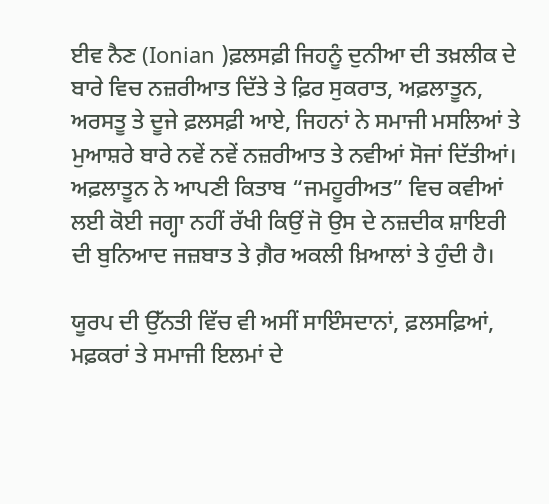ਈਵ ਨੈਣ (Ionian )ਫ਼ਲਸਫ਼ੀ ਜਿਹਨੂੰ ਦੁਨੀਆ ਦੀ ਤਖ਼ਲੀਕ ਦੇ ਬਾਰੇ ਵਿਚ ਨਜ਼ਰੀਆਤ ਦਿੱਤੇ ਤੇ ਫ਼ਿਰ ਸੁਕਰਾਤ, ਅਫ਼ਲਾਤੂਨ, ਅਰਸਤੂ ਤੇ ਦੂਜੇ ਫ਼ਲਸਫ਼ੀ ਆਏ, ਜਿਹਨਾਂ ਨੇ ਸਮਾਜੀ ਮਸਲਿਆਂ ਤੇ ਮੁਆਸ਼ਰੇ ਬਾਰੇ ਨਵੇਂ ਨਵੇਂ ਨਜ਼ਰੀਆਤ ਤੇ ਨਵੀਆਂ ਸੋਜਾਂ ਦਿੱਤੀਆਂ। ਅਫ਼ਲਾਤੂਨ ਨੇ ਆਪਣੀ ਕਿਤਾਬ “ਜਮਹੂਰੀਅਤ” ਵਿਚ ਕਵੀਆਂ ਲਈ ਕੋਈ ਜਗ੍ਹਾ ਨਹੀਂ ਰੱਖੀ ਕਿਉਂ ਜੋ ਉਸ ਦੇ ਨਜ਼ਦੀਕ ਸ਼ਾਇਰੀ ਦੀ ਬੁਨਿਆਦ ਜਜ਼ਬਾਤ ਤੇ ਗ਼ੈਰ ਅਕਲੀ ਖ਼ਿਆਲਾਂ ਤੇ ਹੁੰਦੀ ਹੈ।

ਯੂਰਪ ਦੀ ਉੱਨਤੀ ਵਿੱਚ ਵੀ ਅਸੀਂ ਸਾਇੰਸਦਾਨਾਂ, ਫ਼ਲਸਫ਼ਿਆਂ, ਮਫ਼ਕਰਾਂ ਤੇ ਸਮਾਜੀ ਇਲਮਾਂ ਦੇ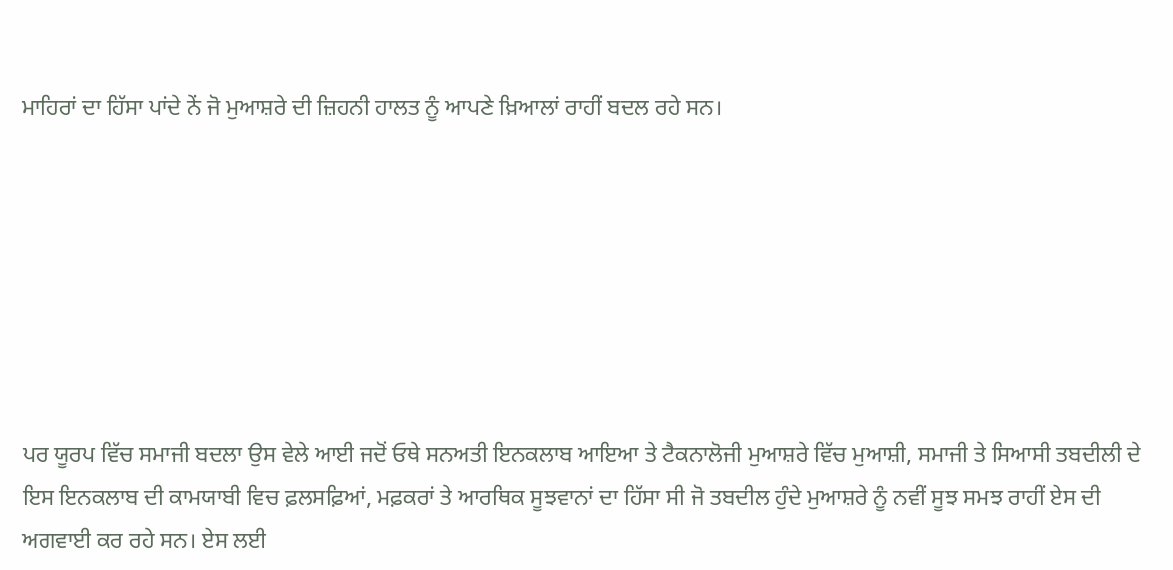ਮਾਹਿਰਾਂ ਦਾ ਹਿੱਸਾ ਪਾਂਦੇ ਨੇਂ ਜੋ ਮੁਆਸ਼ਰੇ ਦੀ ਜ਼ਿਹਨੀ ਹਾਲਤ ਨੂੰ ਆਪਣੇ ਖ਼ਿਆਲਾਂ ਰਾਹੀਂ ਬਦਲ ਰਹੇ ਸਨ।







ਪਰ ਯੂਰਪ ਵਿੱਚ ਸਮਾਜੀ ਬਦਲਾ ਉਸ ਵੇਲੇ ਆਈ ਜਦੋਂ ਓਥੇ ਸਨਅਤੀ ਇਨਕਲਾਬ ਆਇਆ ਤੇ ਟੈਕਨਾਲੋਜੀ ਮੁਆਸ਼ਰੇ ਵਿੱਚ ਮੁਆਸ਼ੀ, ਸਮਾਜੀ ਤੇ ਸਿਆਸੀ ਤਬਦੀਲੀ ਦੇ ਇਸ ਇਨਕਲਾਬ ਦੀ ਕਾਮਯਾਬੀ ਵਿਚ ਫ਼ਲਸਫ਼ਿਆਂ, ਮਫ਼ਕਰਾਂ ਤੇ ਆਰਥਿਕ ਸੂਝਵਾਨਾਂ ਦਾ ਹਿੱਸਾ ਸੀ ਜੋ ਤਬਦੀਲ ਹੁੰਦੇ ਮੁਆਸ਼ਰੇ ਨੂੰ ਨਵੀਂ ਸੂਝ ਸਮਝ ਰਾਹੀਂ ਏਸ ਦੀ ਅਗਵਾਈ ਕਰ ਰਹੇ ਸਨ। ਏਸ ਲਈ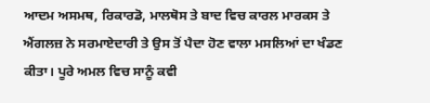ਆਦਮ ਅਸਮਥ, ਰਿਕਾਰਡੋ, ਮਾਲਥੋਸ ਤੇ ਬਾਦ ਵਿਚ ਕਾਰਲ ਮਾਰਕਸ ਤੇ ਐਂਗਲਜ਼ ਨੇ ਸਰਮਾਏਦਾਰੀ ਤੇ ਉਸ ਤੋਂ ਪੈਦਾ ਹੋਣ ਵਾਲਾ ਮਸਲਿਆਂ ਦਾ ਖੰਡਣ ਕੀਤਾ। ਪੂਰੇ ਅਮਲ ਵਿਚ ਸਾਨੂੰ ਕਵੀ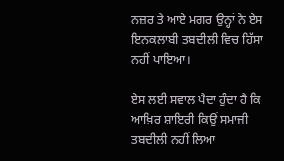ਨਜ਼ਰ ਤੇ ਆਏ ਮਗਰ ਉਨ੍ਹਾਂ ਨੇ ਏਸ ਇਨਕਲਾਬੀ ਤਬਦੀਲੀ ਵਿਚ ਹਿੱਸਾ ਨਹੀਂ ਪਾਇਆ।

ਏਸ ਲਈ ਸਵਾਲ ਪੈਦਾ ਹੁੰਦਾ ਹੈ ਕਿ ਆਖ਼ਿਰ ਸ਼ਾਇਰੀ ਕਿਉਂ ਸਮਾਜੀ ਤਬਦੀਲੀ ਨਹੀਂ ਲਿਆ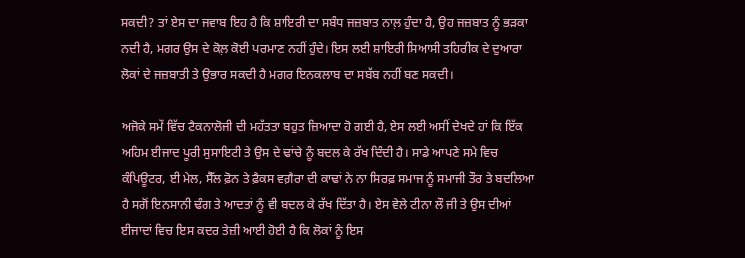ਸਕਦੀ? ਤਾਂ ਏਸ ਦਾ ਜਵਾਬ ਇਹ ਹੈ ਕਿ ਸ਼ਾਇਰੀ ਦਾ ਸਬੰਧ ਜਜ਼ਬਾਤ ਨਾਲ਼ ਹੁੰਦਾ ਹੈ, ਉਹ ਜਜ਼ਬਾਤ ਨੂੰ ਭੜਕਾ ਨਦੀ ਹੈ, ਮਗਰ ਉਸ ਦੇ ਕੋਲ਼ ਕੋਈ ਪਰਮਾਣ ਨਹੀਂ ਹੁੰਦੇ। ਇਸ ਲਈ ਸ਼ਾਇਰੀ ਸਿਆਸੀ ਤਹਿਰੀਕ ਦੇ ਦੁਆਰਾ ਲੋਕਾਂ ਦੇ ਜਜ਼ਬਾਤੀ ਤੇ ਉਭਾਰ ਸਕਦੀ ਹੈ ਮਗਰ ਇਨਕਲਾਬ ਦਾ ਸਬੱਬ ਨਹੀਂ ਬਣ ਸਕਦੀ।

ਅਜੋਕੇ ਸਮੇਂ ਵਿੱਚ ਟੈਕਨਾਲੋਜੀ ਦੀ ਮਹੱਤਤਾ ਬਹੁਤ ਜ਼ਿਆਦਾ ਹੋ ਗਈ ਹੈ, ਏਸ ਲਈ ਅਸੀਂ ਦੇਖਦੇ ਹਾਂ ਕਿ ਇੱਕ ਅਹਿਮ ਈਜਾਦ ਪੂਰੀ ਸੁਸਾਇਟੀ ਤੇ ਉਸ ਦੇ ਢਾਂਚੇ ਨੂੰ ਬਦਲ ਕੇ ਰੱਖ ਦਿੰਦੀ ਹੈ। ਸਾਡੇ ਆਪਣੇ ਸਮੇ ਵਿਚ ਕੰਪਿਊਟਰ, ਈ ਮੇਲ, ਸੈੱਲ ਫ਼ੋਨ ਤੇ ਫ਼ੈਕਸ ਵਗ਼ੈਰਾ ਦੀ ਕਾਢਾਂ ਨੇ ਨਾ ਸਿਰਫ਼ ਸਮਾਜ ਨੂੰ ਸਮਾਜੀ ਤੌਰ ਤੇ ਬਦਲਿਆ ਹੈ ਸਗੋਂ ਇਨਸਾਨੀ ਢੰਗ ਤੇ ਆਦਤਾਂ ਨੂੰ ਵੀ ਬਦਲ ਕੇ ਰੱਖ ਦਿੱਤਾ ਹੈ। ਏਸ ਵੇਲੇ ਟੀਨਾ ਲੌ ਜੀ ਤੇ ਉਸ ਦੀਆਂ ਈਜਾਦਾਂ ਵਿਚ ਇਸ ਕਦਰ ਤੇਜ਼ੀ ਆਈ ਹੋਈ ਹੈ ਕਿ ਲੋਕਾਂ ਨੂੰ ਇਸ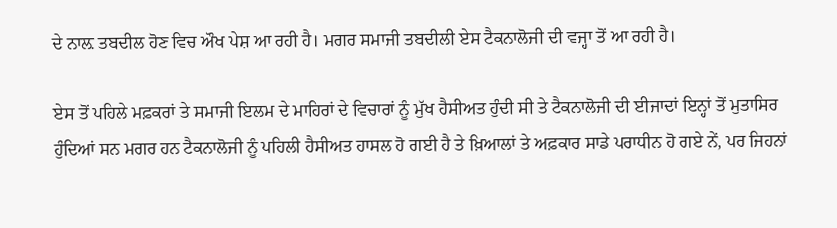ਦੇ ਨਾਲ਼ ਤਬਦੀਲ ਹੋਣ ਵਿਚ ਔਖ ਪੇਸ਼ ਆ ਰਹੀ ਹੈ। ਮਗਰ ਸਮਾਜੀ ਤਬਦੀਲੀ ਏਸ ਟੈਕਨਾਲੋਜੀ ਦੀ ਵਜ੍ਹਾ ਤੋਂ ਆ ਰਹੀ ਹੈ।

ਏਸ ਤੋਂ ਪਹਿਲੇ ਮਫ਼ਕਰਾਂ ਤੇ ਸਮਾਜੀ ਇਲਮ ਦੇ ਮਾਹਿਰਾਂ ਦੇ ਵਿਚਾਰਾਂ ਨੂੰ ਮੁੱਖ ਹੈਸੀਅਤ ਹੁੰਦੀ ਸੀ ਤੇ ਟੈਕਨਾਲੋਜੀ ਦੀ ਈਜਾਦਾਂ ਇਨ੍ਹਾਂ ਤੋਂ ਮੁਤਾਸਿਰ ਹੁੰਦਿਆਂ ਸਨ ਮਗਰ ਹਨ ਟੈਕਨਾਲੋਜੀ ਨੂੰ ਪਹਿਲੀ ਹੈਸੀਅਤ ਹਾਸਲ ਹੋ ਗਈ ਹੈ ਤੇ ਖ਼ਿਆਲਾਂ ਤੇ ਅਫ਼ਕਾਰ ਸਾਡੇ ਪਰਾਧੀਨ ਹੋ ਗਏ ਨੇਂ, ਪਰ ਜਿਹਨਾਂ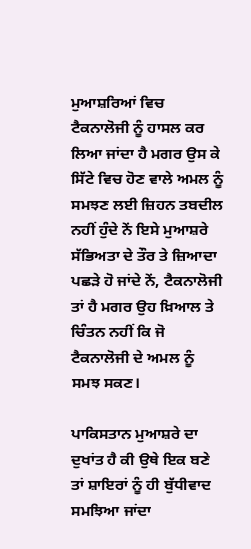ਮੁਆਸ਼ਰਿਆਂ ਵਿਚ ਟੈਕਨਾਲੋਜੀ ਨੂੰ ਹਾਸਲ ਕਰ ਲਿਆ ਜਾਂਦਾ ਹੈ ਮਗਰ ਉਸ ਕੇ ਸਿੱਟੇ ਵਿਚ ਹੋਣ ਵਾਲੇ ਅਮਲ ਨੂੰ ਸਮਝਣ ਲਈ ਜ਼ਿਹਨ ਤਬਦੀਲ ਨਹੀਂ ਹੁੰਦੇ ਨੇਂ ਇਸੇ ਮੁਆਸ਼ਰੇ ਸੱਭਿਅਤਾ ਦੇ ਤੌਰ ਤੇ ਜ਼ਿਆਦਾ ਪਛੜੇ ਹੋ ਜਾਂਦੇ ਨੇਂ, ਟੈਕਨਾਲੋਜੀ ਤਾਂ ਹੈ ਮਗਰ ਉਹ ਖ਼ਿਆਲ ਤੇ ਚਿੰਤਨ ਨਹੀਂ ਕਿ ਜੋ ਟੈਕਨਾਲੋਜੀ ਦੇ ਅਮਲ ਨੂੰ ਸਮਝ ਸਕਣ।

ਪਾਕਿਸਤਾਨ ਮੁਆਸ਼ਰੇ ਦਾ ਦੁਖਾਂਤ ਹੈ ਕੀ ਉਥੇ ਇਕ ਬਣੇ ਤਾਂ ਸ਼ਾਇਰਾਂ ਨੂੰ ਹੀ ਬੁੱਧੀਵਾਦ ਸਮਝਿਆ ਜਾਂਦਾ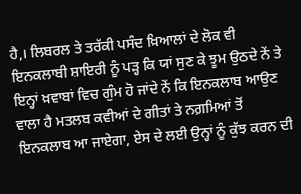ਹੈ,। ਲਿਬਰਲ ਤੇ ਤਰੱਕੀ ਪਸੰਦ ਖ਼ਿਆਲਾਂ ਦੇ ਲੋਕ ਵੀ ਇਨਕਲਾਬੀ ਸ਼ਾਇਰੀ ਨੂੰ ਪੜ੍ਹ ਕਿ ਯਾਂ ਸੁਣ ਕੇ ਝੂਮ ਉਠਦੇ ਨੇਂ ਤੇ ਇਨ੍ਹਾਂ ਖ਼ਵਾਬਾਂ ਵਿਚ ਗੁੰਮ ਹੋ ਜਾਂਦੇ ਨੇਂ ਕਿ ਇਨਕਲਾਬ ਆਉਣ ਵਾਲਾ ਹੈ ਮਤਲਬ ਕਵੀਆਂ ਦੇ ਗੀਤਾਂ ਤੇ ਨਗ਼ਮਿਆਂ ਤੋਂ ਇਨਕਲਾਬ ਆ ਜਾਏਗਾ, ਏਸ ਦੇ ਲਈ ਉਨ੍ਹਾਂ ਨੂੰ ਕੁੱਝ ਕਰਨ ਦੀ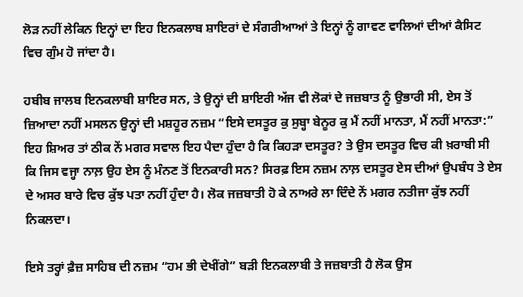ਲੋੜ ਨਹੀਂ ਲੇਕਿਨ ਇਨ੍ਹਾਂ ਦਾ ਇਹ ਇਨਕਲਾਬ ਸ਼ਾਇਰਾਂ ਦੇ ਸੰਗਰੀਆਆਂ ਤੇ ਇਨ੍ਹਾਂ ਨੂੰ ਗਾਵਣ ਵਾਲਿਆਂ ਦੀਆਂ ਕੈਸਿਟ ਵਿਚ ਗੁੰਮ ਹੋ ਜਾਂਦਾ ਹੈ।

ਹਬੀਬ ਜਾਲਬ ਇਨਕਲਾਬੀ ਸ਼ਾਇਰ ਸਨ, ਤੇ ਉਨ੍ਹਾਂ ਦੀ ਸ਼ਾਇਰੀ ਅੱਜ ਵੀ ਲੋਕਾਂ ਦੇ ਜਜ਼ਬਾਤ ਨੂੰ ਉਭਾਰੀ ਸੀ, ਏਸ ਤੋਂ ਜ਼ਿਆਦਾ ਨਹੀਂ ਮਸਲਨ ਉਨ੍ਹਾਂ ਦੀ ਮਸ਼ਹੂਰ ਨਜ਼ਮ “ਇਸੇ ਦਸਤੂਰ ਕੁ ਸੁਬ੍ਹਾ ਬੇਨੂਰ ਕੁ ਮੈਂ ਨਹੀਂ ਮਾਨਤਾ, ਮੈਂ ਨਹੀਂ ਮਾਨਤਾ:” ਇਹ ਸ਼ਿਅਰ ਤਾਂ ਠੀਕ ਨੇਂ ਮਗਰ ਸਵਾਲ ਇਹ ਪੈਦਾ ਹੁੰਦਾ ਹੈ ਕਿ ਕਿਹੜਾ ਦਸਤੂਰ? ਤੇ ਉਸ ਦਸਤੂਰ ਵਿਚ ਕੀ ਖ਼ਰਾਬੀ ਸੀ ਕਿ ਜਿਸ ਵਜ੍ਹਾ ਨਾਲ਼ ਉਹ ਏਸ ਨੂੰ ਮੰਨਣ ਤੋਂ ਇਨਕਾਰੀ ਸਨ? ਸਿਰਫ਼ ਇਸ ਨਜ਼ਮ ਨਾਲ਼ ਦਸਤੂਰ ਏਸ ਦੀਆਂ ਉਪਬੰਧ ਤੇ ਏਸ ਦੇ ਅਸਰ ਬਾਰੇ ਵਿਚ ਕੁੱਝ ਪਤਾ ਨਹੀਂ ਹੁੰਦਾ ਹੈ। ਲੋਕ ਜਜ਼ਬਾਤੀ ਹੋ ਕੇ ਨਾਅਰੇ ਲਾ ਦਿੰਦੇ ਨੇਂ ਮਗਰ ਨਤੀਜਾ ਕੁੱਝ ਨਹੀਂ ਨਿਕਲਦਾ।

ਇਸੇ ਤਰ੍ਹਾਂ ਫ਼ੈਜ਼ ਸਾਹਿਬ ਦੀ ਨਜ਼ਮ “ਹਮ ਭੀ ਦੇਖੀਂਗੇ” ਬੜੀ ਇਨਕਲਾਬੀ ਤੇ ਜਜ਼ਬਾਤੀ ਹੈ ਲੋਕ ਉਸ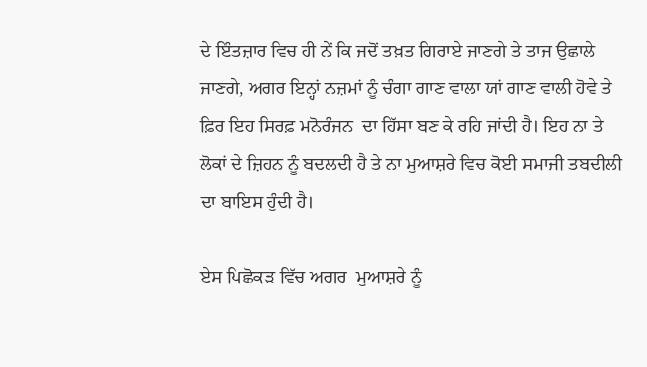ਦੇ ਇੰਤਜ਼ਾਰ ਵਿਚ ਹੀ ਨੇਂ ਕਿ ਜਦੋਂ ਤਖ਼ਤ ਗਿਰਾਏ ਜਾਣਗੇ ਤੇ ਤਾਜ ਉਛਾਲੇ ਜਾਣਗੇ, ਅਗਰ ਇਨ੍ਹਾਂ ਨਜ਼ਮਾਂ ਨੂੰ ਚੰਗਾ ਗਾਣ ਵਾਲਾ ਯਾਂ ਗਾਣ ਵਾਲੀ ਹੋਵੇ ਤੇ ਫ਼ਿਰ ਇਹ ਸਿਰਫ਼ ਮਨੋਰੰਜਨ  ਦਾ ਹਿੱਸਾ ਬਣ ਕੇ ਰਹਿ ਜਾਂਦੀ ਹੈ। ਇਹ ਨਾ ਤੇ ਲੋਕਾਂ ਦੇ ਜ਼ਿਹਨ ਨੂੰ ਬਦਲਦੀ ਹੈ ਤੇ ਨਾ ਮੁਆਸ਼ਰੇ ਵਿਚ ਕੋਈ ਸਮਾਜੀ ਤਬਦੀਲੀ ਦਾ ਬਾਇਸ ਹੁੰਦੀ ਹੈ।

ਏਸ ਪਿਛੋਕੜ ਵਿੱਚ ਅਗਰ  ਮੁਆਸ਼ਰੇ ਨੂੰ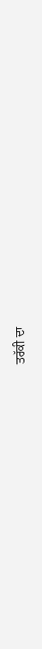ਤਰੱਕੀ ਦਾ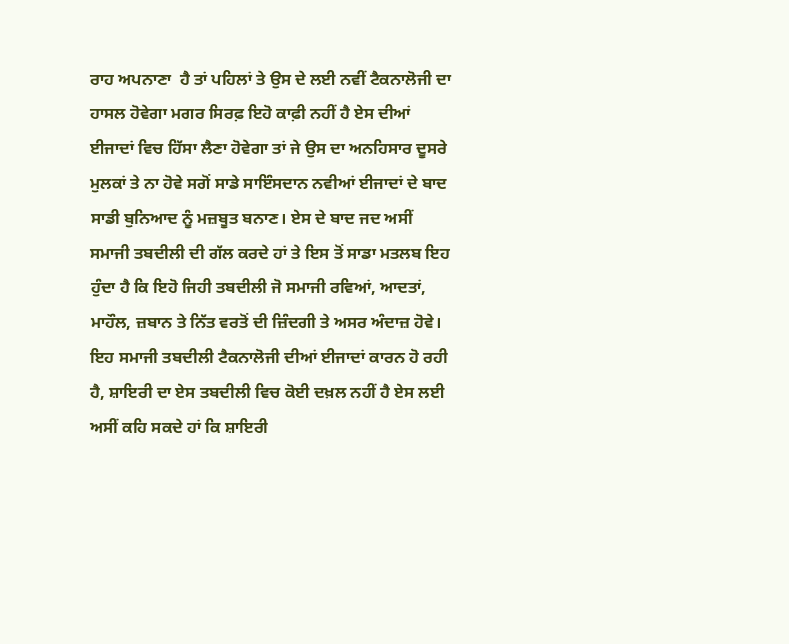ਰਾਹ ਅਪਨਾਣਾ  ਹੈ ਤਾਂ ਪਹਿਲਾਂ ਤੇ ਉਸ ਦੇ ਲਈ ਨਵੀਂ ਟੈਕਨਾਲੋਜੀ ਦਾ ਹਾਸਲ ਹੋਵੇਗਾ ਮਗਰ ਸਿਰਫ਼ ਇਹੋ ਕਾਫ਼ੀ ਨਹੀਂ ਹੈ ਏਸ ਦੀਆਂ ਈਜਾਦਾਂ ਵਿਚ ਹਿੱਸਾ ਲੈਣਾ ਹੋਵੇਗਾ ਤਾਂ ਜੇ ਉਸ ਦਾ ਅਨਹਿਸਾਰ ਦੂਸਰੇ ਮੁਲਕਾਂ ਤੇ ਨਾ ਹੋਵੇ ਸਗੋਂ ਸਾਡੇ ਸਾਇੰਸਦਾਨ ਨਵੀਆਂ ਈਜਾਦਾਂ ਦੇ ਬਾਦ ਸਾਡੀ ਬੁਨਿਆਦ ਨੂੰ ਮਜ਼ਬੂਤ ਬਨਾਣ। ਏਸ ਦੇ ਬਾਦ ਜਦ ਅਸੀਂ ਸਮਾਜੀ ਤਬਦੀਲੀ ਦੀ ਗੱਲ ਕਰਦੇ ਹਾਂ ਤੇ ਇਸ ਤੋਂ ਸਾਡਾ ਮਤਲਬ ਇਹ ਹੁੰਦਾ ਹੈ ਕਿ ਇਹੋ ਜਿਹੀ ਤਬਦੀਲੀ ਜੋ ਸਮਾਜੀ ਰਵਿਆਂ, ਆਦਤਾਂ, ਮਾਹੌਲ, ਜ਼ਬਾਨ ਤੇ ਨਿੱਤ ਵਰਤੋਂ ਦੀ ਜ਼ਿੰਦਗੀ ਤੇ ਅਸਰ ਅੰਦਾਜ਼ ਹੋਵੇ। ਇਹ ਸਮਾਜੀ ਤਬਦੀਲੀ ਟੈਕਨਾਲੋਜੀ ਦੀਆਂ ਈਜਾਦਾਂ ਕਾਰਨ ਹੋ ਰਹੀ ਹੈ, ਸ਼ਾਇਰੀ ਦਾ ਏਸ ਤਬਦੀਲੀ ਵਿਚ ਕੋਈ ਦਖ਼ਲ ਨਹੀਂ ਹੈ ਏਸ ਲਈ ਅਸੀਂ ਕਹਿ ਸਕਦੇ ਹਾਂ ਕਿ ਸ਼ਾਇਰੀ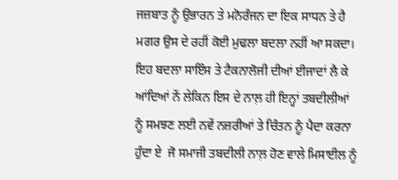ਜਜ਼ਬਾਤ ਨੂੰ ਉਭਾਰਨ ਤੇ ਮਨੋਰੰਜਨ ਦਾ ਇਕ ਸਾਧਨ ਤੇ ਹੈ ਮਗਰ ਉਸ ਦੇ ਰਹੀਂ ਕੋਈ ਮੁਢਲਾ ਬਦਲਾ ਨਹੀਂ ਆ ਸਕਦਾ। ਇਹ ਬਦਲਾ ਸਾਇੰਸ ਤੇ ਟੈਕਨਾਲੋਜੀ ਦੀਆਂ ਈਜਾਦਾਂ ਲੈ ਕੇ ਆਂਦਿਆਂ ਨੇਂ ਲੇਕਿਨ ਇਸ ਦੇ ਨਾਲ਼ ਹੀ ਇਨ੍ਹਾਂ ਤਬਦੀਲੀਆਂ ਨੂੰ ਸਮਝਣ ਲਈ ਨਵੇਂ ਨਜ਼ਰੀਆਂ ਤੇ ਚਿੰਤਨ ਨੂੰ ਪੈਦਾ ਕਰਨਾ ਹੁੰਦਾ ਏ  ਜੋ ਸਮਾਜੀ ਤਬਦੀਲੀ ਨਾਲ਼ ਹੋਣ ਵਾਲੇ ਮਿਸਾਈਲ ਨੂੰ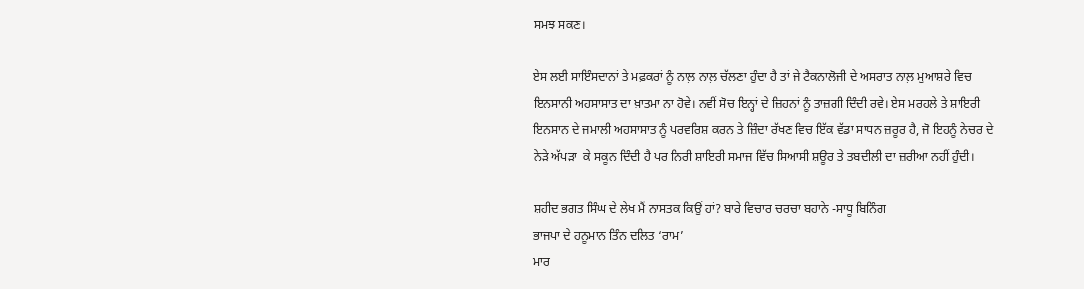ਸਮਝ ਸਕਣ।

ਏਸ ਲਈ ਸਾਇੰਸਦਾਨਾਂ ਤੇ ਮਫ਼ਕਰਾਂ ਨੂੰ ਨਾਲ਼ ਨਾਲ਼ ਚੱਲਣਾ ਹੁੰਦਾ ਹੈ ਤਾਂ ਜੇ ਟੈਕਨਾਲੋਜੀ ਦੇ ਅਸਰਾਤ ਨਾਲ਼ ਮੁਆਸ਼ਰੇ ਵਿਚ ਇਨਸਾਨੀ ਅਹਸਾਸਾਤ ਦਾ ਖ਼ਾਤਮਾ ਨਾ ਹੋਵੇ। ਨਵੀਂ ਸੋਚ ਇਨ੍ਹਾਂ ਦੇ ਜ਼ਿਹਨਾਂ ਨੂੰ ਤਾਜ਼ਗੀ ਦਿੰਦੀ ਰਵੇ। ਏਸ ਮਰਹਲੇ ਤੇ ਸ਼ਾਇਰੀ ਇਨਸਾਨ ਦੇ ਜਮਾਲੀ ਅਹਸਾਸਾਤ ਨੂੰ ਪਰਵਰਿਸ਼ ਕਰਨ ਤੇ ਜ਼ਿੰਦਾ ਰੱਖਣ ਵਿਚ ਇੱਕ ਵੱਡਾ ਸਾਧਨ ਜ਼ਰੂਰ ਹੈ, ਜੋ ਇਹਨੂੰ ਨੇਚਰ ਦੇ  ਨੇੜੇ ਅੱਪੜਾ  ਕੇ ਸਕੂਨ ਦਿੰਦੀ ਹੈ ਪਰ ਨਿਰੀ ਸ਼ਾਇਰੀ ਸਮਾਜ ਵਿੱਚ ਸਿਆਸੀ ਸ਼ਊਰ ਤੇ ਤਬਦੀਲੀ ਦਾ ਜ਼ਰੀਆ ਨਹੀਂ ਹੁੰਦੀ।

ਸ਼ਹੀਦ ਭਗਤ ਸਿੰਘ ਦੇ ਲੇਖ ਮੈਂ ਨਾਸਤਕ ਕਿਉਂ ਹਾਂ? ਬਾਰੇ ਵਿਚਾਰ ਚਰਚਾ ਬਹਾਨੇ -ਸਾਧੂ ਬਿਨਿੰਗ
ਭਾਜਪਾ ਦੇ ਹਨੂਮਾਨ ਤਿੰਨ ਦਲਿਤ ‘ਰਾਮ’
ਮਾਰ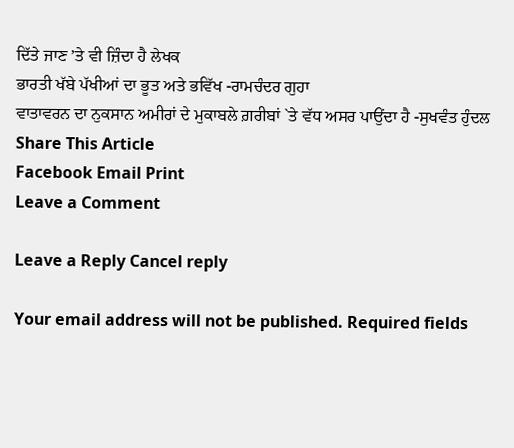ਦਿੱਤੇ ਜਾਣ ’ਤੇ ਵੀ ਜ਼ਿੰਦਾ ਹੈ ਲੇਖਕ
ਭਾਰਤੀ ਖੱਬੇ ਪੱਖੀਆਂ ਦਾ ਭੂਤ ਅਤੇ ਭਵਿੱਖ -ਰਾਮਚੰਦਰ ਗੁਹਾ
ਵਾਤਾਵਰਨ ਦਾ ਨੁਕਸਾਨ ਅਮੀਰਾਂ ਦੇ ਮੁਕਾਬਲੇ ਗ਼ਰੀਬਾਂ `ਤੇ ਵੱਧ ਅਸਰ ਪਾਉਂਦਾ ਹੈ -ਸੁਖਵੰਤ ਹੁੰਦਲ
Share This Article
Facebook Email Print
Leave a Comment

Leave a Reply Cancel reply

Your email address will not be published. Required fields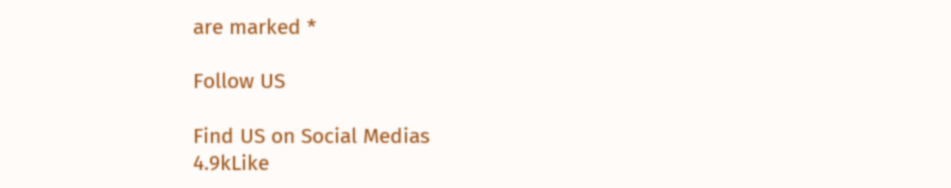are marked *

Follow US

Find US on Social Medias
4.9kLike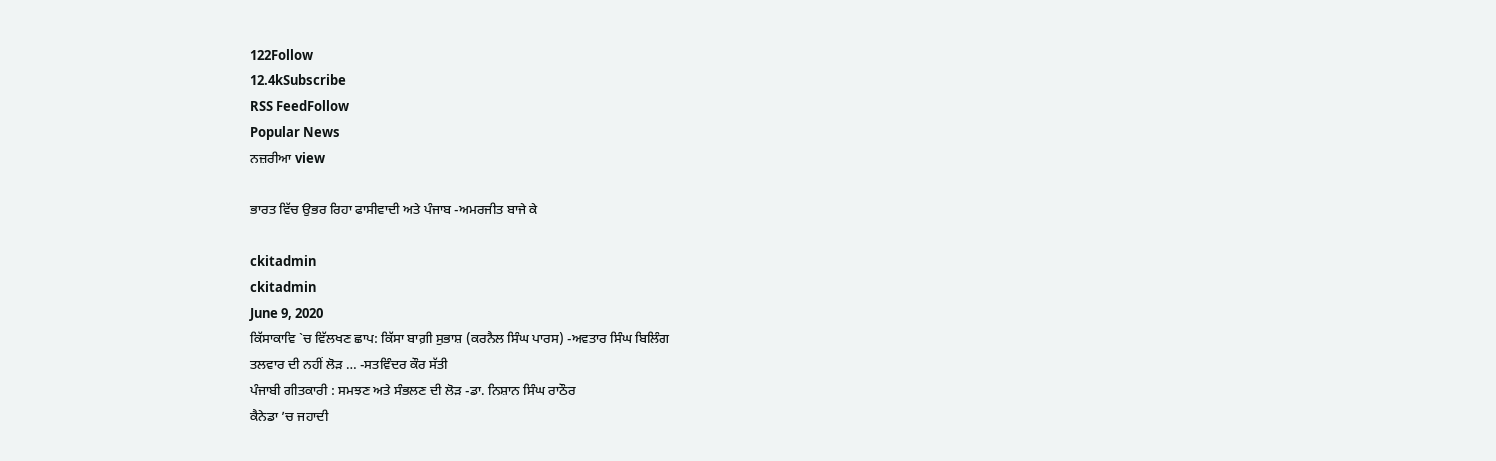122Follow
12.4kSubscribe
RSS FeedFollow
Popular News
ਨਜ਼ਰੀਆ view

ਭਾਰਤ ਵਿੱਚ ਉਭਰ ਰਿਹਾ ਫਾਸੀਵਾਦੀ ਅਤੇ ਪੰਜਾਬ -ਅਮਰਜੀਤ ਬਾਜੇ ਕੇ

ckitadmin
ckitadmin
June 9, 2020
ਕਿੱਸਾਕਾਵਿ `ਚ ਵਿੱਲਖਣ ਛਾਪ: ਕਿੱਸਾ ਬਾਗ਼ੀ ਸੁਭਾਸ਼ (ਕਰਨੈਲ ਸਿੰਘ ਪਾਰਸ) -ਅਵਤਾਰ ਸਿੰਘ ਬਿਲਿੰਗ
ਤਲਵਾਰ ਦੀ ਨਹੀਂ ਲੋੜ … -ਸਤਵਿੰਦਰ ਕੌਰ ਸੱਤੀ
ਪੰਜਾਬੀ ਗੀਤਕਾਰੀ : ਸਮਝਣ ਅਤੇ ਸੰਭਲਣ ਦੀ ਲੋੜ -ਡਾ. ਨਿਸ਼ਾਨ ਸਿੰਘ ਰਾਠੌਰ
ਕੈਨੇਡਾ ’ਚ ਜਹਾਦੀ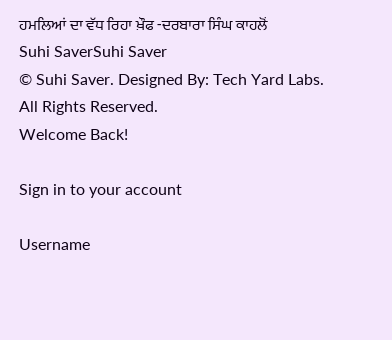ਹਮਲਿਆਂ ਦਾ ਵੱਧ ਰਿਹਾ ਖ਼ੌਫ -ਦਰਬਾਰਾ ਸਿੰਘ ਕਾਹਲੋਂ
Suhi SaverSuhi Saver
© Suhi Saver. Designed By: Tech Yard Labs. All Rights Reserved.
Welcome Back!

Sign in to your account

Username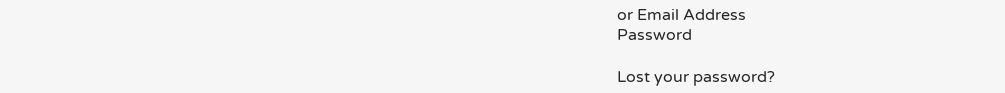or Email Address
Password

Lost your password?